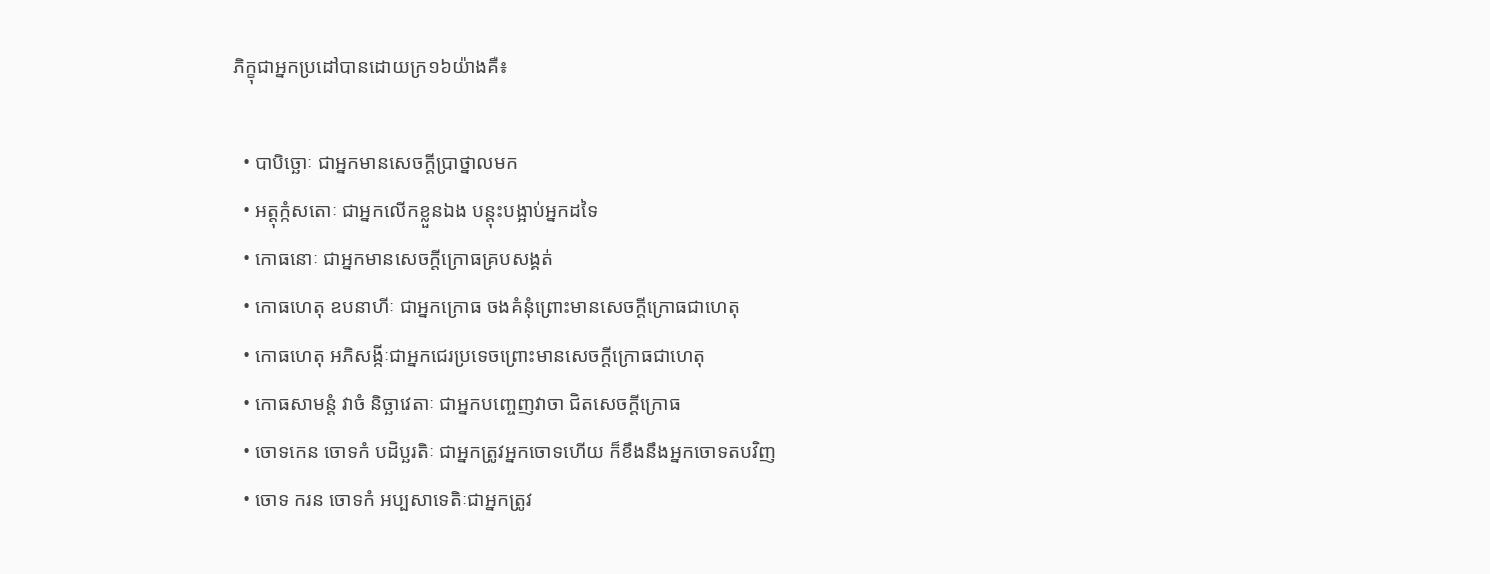ភិក្ខុជាអ្នកប្រដៅបានដោយក្រ១៦យ៉ាងគឺ៖

  • បាបិច្ឆោៈ ជាអ្នកមានសេចក្ដីប្រាថ្នាលមក
  • អត្តុក្កំសតោៈ ជាអ្នកលើកខ្លួនឯង បន្តុះបង្អាប់អ្នកដទៃ
  • កោធនោៈ ជាអ្នកមានសេចក្ដីក្រោធគ្របសង្គត់
  • កោធហេតុ ឧបនាហីៈ ជាអ្នកក្រោធ ចងគំនុំព្រោះមានសេចក្ដីក្រោធជាហេតុ
  • កោធហេតុ អភិសង្កីៈជាអ្នកជេរប្រទេចព្រោះមានសេចក្ដីក្រោធជាហេតុ
  • កោធសាមន្តំ វាចំ និច្ឆាវេតាៈ ជាអ្នកបញ្ចេញវាចា ជិតសេចក្ដីក្រោធ
  • ចោទកេន ចោទកំ បដិប្ឆរតិៈ ជាអ្នកត្រូវអ្នកចោទហើយ ក៏ខឹងនឹងអ្នកចោទតបវិញ
  • ចោទ ករន ចោទកំ អប្បសាទេតិៈជាអ្នកត្រូវ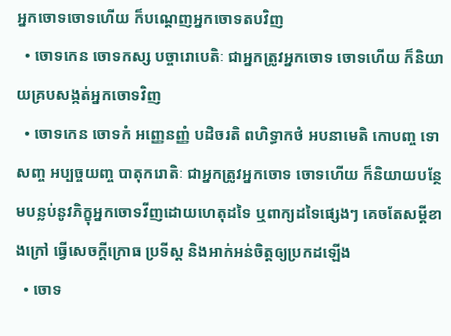អ្នកចោទចោទហើយ ក៏បណ្ដេញអ្នកចោទតបវិញ
  • ចោទកេន ចោទកស្ស បច្ចារោបេតិៈ ជាអ្នកត្រូវអ្នកចោទ ចោទហើយ ក៏និយាយគ្របសង្កត់អ្នកចោទវិញ
  • ចោទកេន ចោទកំ អញ្ញេនញ្ញំ បដិចរតិ ពហិទ្ធាកថំ អបនាមេតិ កោបញ្ច ទោសញ្ច អប្បច្ចយញ្ច បាតុករោតិៈ ជាអ្នកត្រូវអ្នកចោទ ចោទហើយ ក៏និយាយបន្ថែមបន្លប់នូវភិក្ខុអ្នកចោទវីញដោយហេតុដទៃ ឬពាក្យដទៃផ្សេងៗ គេចតែសម្ដីខាងក្រៅ ធ្វើសេចក្ដីក្រោធ ប្រទីស្ដ និងអាក់អន់ចិត្តឲ្យប្រកដឡើង
  • ចោទ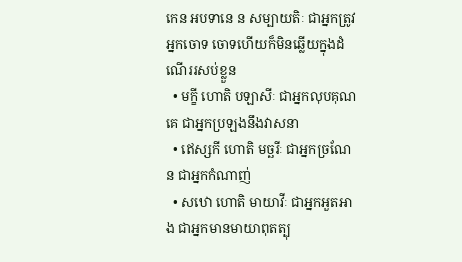កេន អបទានេ ន សម្បាយតិៈ ជាអ្នកត្រូវអ្នកចោទ ចោទហើយក៏មិនឆ្លើយក្នុងដំណើររសប់ខ្លួន
  • មក្ខី ហោតិ បឡាសីៈ ជាអ្នកលុបគុណគេ ជាអ្នកប្រឡងនឹងវាសនា
  • ឥេស្សកី ហោតិ មច្ឆរីៈ ជាអ្នកច្រណែន ជាអ្នកកំណាញ់
  • សឋោ ហោតិ មាយាវីៈ ជាអ្នកអួតអាង ជាអ្នកមានមាយាពុតត្បុ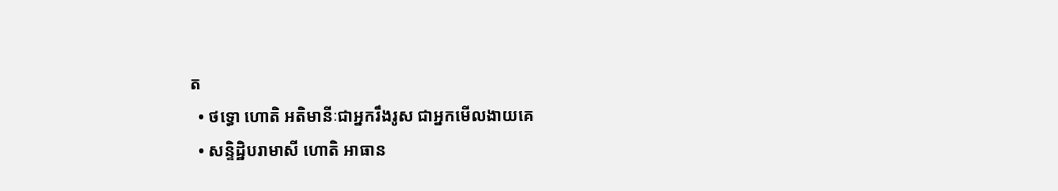ត
  • ថទ្ធោ ហោតិ អតិមានីៈជាអ្នករឹងរូស ជាអ្នកមើលងាយគេ
  • សន្ទិដ្ឋិបរាមាសី ហោតិ អាធាន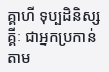គ្គាហី ទុប្បដិនិស្សគ្គីៈ ជាអ្នកប្រកាន់តាម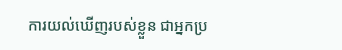ការយល់ឃើញរបស់ខ្លួន ជាអ្នកប្រ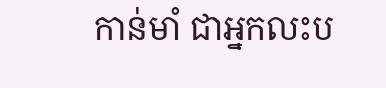កាន់មាំ ជាអ្នកលះប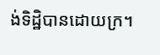ង់ទិដ្ឋិបានដោយក្រ។